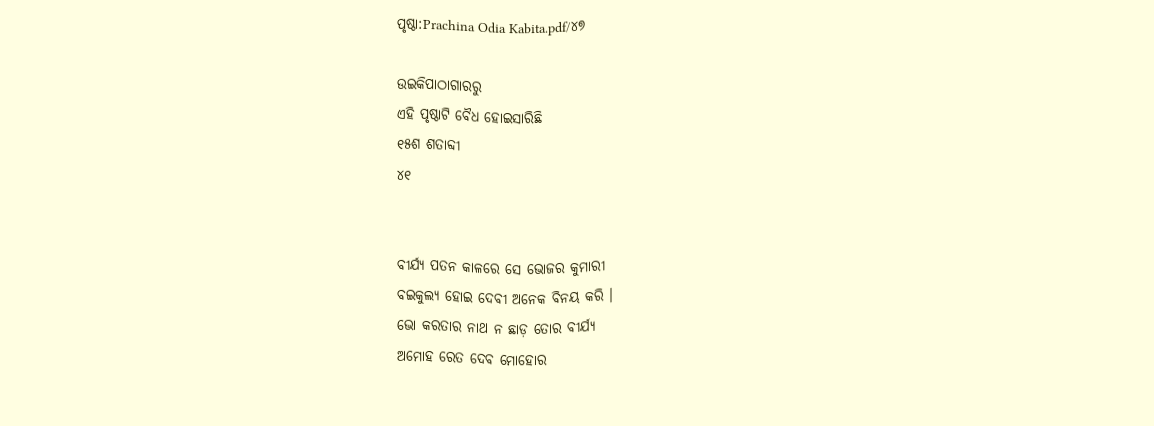ପୃଷ୍ଠା:Prachina Odia Kabita.pdf/୪୭

ଉଇକିପାଠାଗାର‌ରୁ
ଏହି ପୃଷ୍ଠାଟି ବୈଧ ହୋଇସାରିଛି
୧୫ଶ ଶତାବ୍ଦୀ
୪୧


ବୀର୍ଯ୍ୟ ପତନ କାଳରେ ସେ ଭୋଜର କୁମାରୀ
ବଇକୁଲ୍ୟ ହୋଇ ଦେବୀ ଅନେକ ବିନୟ କରି ।
ଭୋ କରତାର ନାଥ ନ ଛାଡ଼ ତୋର ବୀର୍ଯ୍ୟ
ଅମୋହ ରେତ ଦେବ ମୋହୋର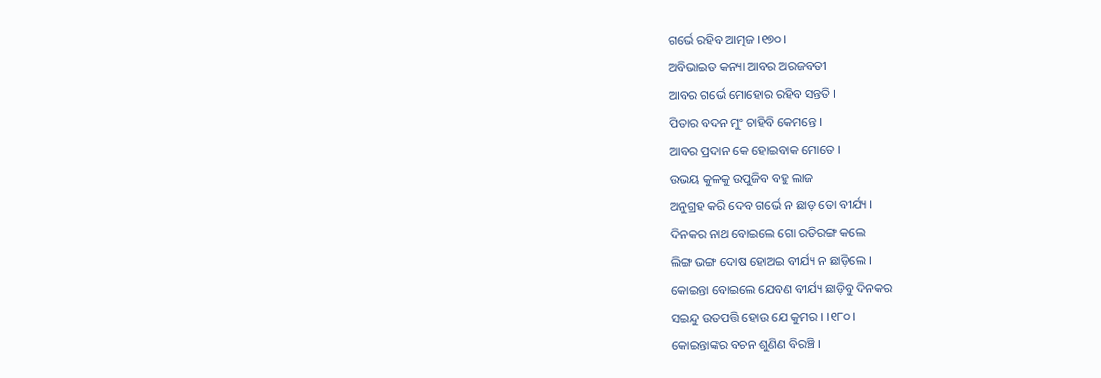ଗର୍ଭେ ରହିବ ଆତ୍ମଜ ।୧୭୦।
ଅବିଭାଇତ କନ୍ୟା ଆବର ଅରଜବତୀ
ଆବର ଗର୍ଭେ ମୋହୋର ରହିବ ସନ୍ତ‌ତି ।
ପିତାର ବଦନ ମୁଂ ଚାହିବି କେମନ୍ତେ ।
ଆବର ପ୍ରଦାନ କେ ହୋଇବାକ ମୋତେ ।
ଉଭୟ କୁଳକୁ ଉପୁଜିବ ବ‌ହୁ ଲାଜ
ଅନୁଗ୍ରହ କରି ଦେବ ଗର୍ଭେ ନ ଛାଡ଼ ତୋ ବୀର୍ଯ୍ୟ ।
ଦିନ‌କର ନାଥ ବୋଇଲେ ଗୋ ରତିରଙ୍ଗ କଲେ
ଲିଙ୍ଗ ଭଙ୍ଗ ଦୋଷ ହୋଅଇ ବୀର୍ଯ୍ୟ ନ ଛାଡ଼ିଲେ ।
କୋଇନ୍ତା ବୋଇଲେ ଯେବଣ ବୀର୍ଯ୍ୟ ଛାଡ଼ିବୁ ଦିନ‌କର
ସଇନ୍ଦୁ ଉତପତ୍ତି ହୋଉ ଯେ କୁମର । ।୧୮୦।
କୋଇନ୍ତାଙ୍କର ବଚନ ଶୁଣିଣ ବିରଞ୍ଚି ।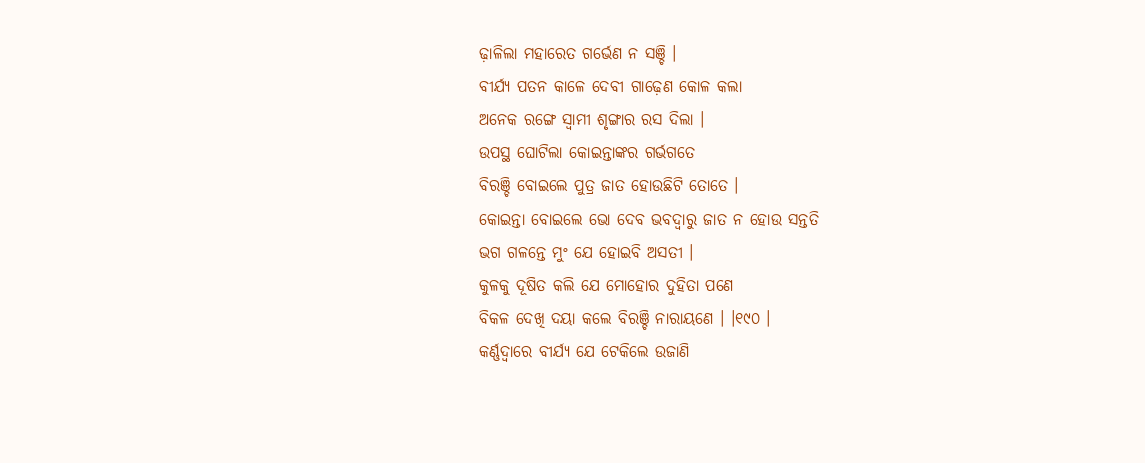ଢ଼ାଳିଲା ମହାରେତ ଗର୍ଭେଣ ନ ସଞ୍ଚି ।
ବୀର୍ଯ୍ୟ ପତନ କାଳେ ଦେବୀ ଗାଢ଼େଣ କୋଳ କଲା
ଅନେକ ରଙ୍ଗେ ସ୍ୱାମୀ ଶୃଙ୍ଗାର ରସ ଦିଲା ।
ଉପସ୍ଥ ଘୋଟିଲା କୋଇନ୍ତାଙ୍କର ଗର୍ଭଗତେ
ବିରଞ୍ଚି ବୋଇଲେ ପୁତ୍ର ଜାତ ହୋଉଛିଟି ତୋତେ ।
କୋଇନ୍ତା ବୋଇଲେ ଭୋ ଦେବ ଭବଦ୍ୱାରୁ ଜାତ ନ ହୋଉ ସନ୍ତ‌ତି
ଭଗ ଗଳନ୍ତେ ମୁଂ ଯେ ହୋଇବି ଅସତୀ ।
କୁଳକୁ ଦୂଷିତ କଲି ଯେ ମୋହୋର ଦୁହିତା ପଣେ
ବିକଳ ଦେଖି ଦୟା କଲେ ବିରଞ୍ଚି ନାରାୟଣେ । ।୧୯୦ ।
କର୍ଣ୍ଣଦ୍ୱାରେ ବୀର୍ଯ୍ୟ ଯେ ଟେକିଲେ ଉଜାଣି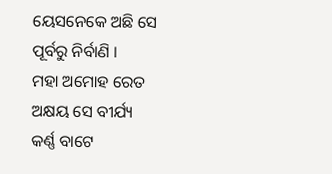ୟେସନେକେ ଅଛି ସେ ପୂର୍ବରୁ ନିର୍ବାଣି ।
ମହା ଅମୋହ ରେତ ଅକ୍ଷୟ ସେ ବୀର୍ଯ୍ୟ
କର୍ଣ୍ଣ ବାଟେ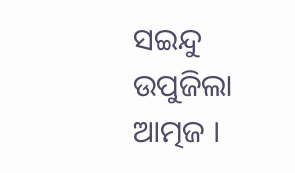ସଇନ୍ଦୁ ଉପୁଜିଲା ଆତ୍ମଜ ।